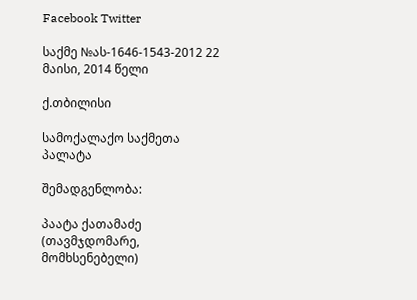Facebook Twitter

საქმე №ას-1646-1543-2012 22 მაისი, 2014 წელი

ქ.თბილისი

სამოქალაქო საქმეთა პალატა

შემადგენლობა:

პაატა ქათამაძე (თავმჯდომარე, მომხსენებელი)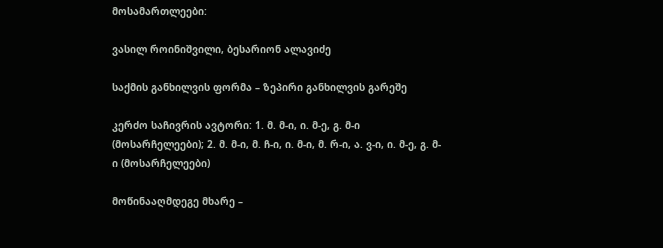მოსამართლეები:

ვასილ როინიშვილი, ბესარიონ ალავიძე

საქმის განხილვის ფორმა – ზეპირი განხილვის გარეშე

კერძო საჩივრის ავტორი: 1. მ. მ-ი, ი. მ-ე, გ. მ-ი (მოსარჩელეები); 2. მ. მ-ი, მ. ჩ-ი, ი. მ-ი, მ. რ-ი, ა. ვ-ი, ი. მ-ე, გ. მ-ი (მოსარჩელეები)

მოწინააღმდეგე მხარე –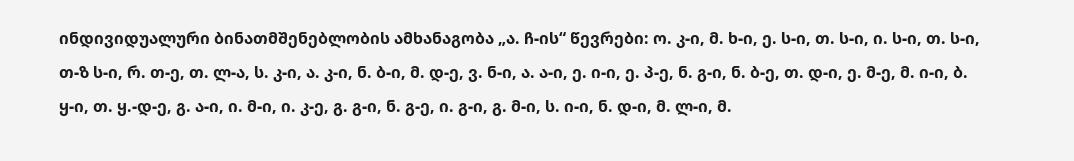ინდივიდუალური ბინათმშენებლობის ამხანაგობა „ა. ჩ-ის“ წევრები: ო. კ-ი, მ. ხ-ი, ე. ს-ი, თ. ს-ი, ი. ს-ი, თ. ს-ი, თ-ზ ს-ი, რ. თ-ე, თ. ლ-ა, ს. კ-ი, ა. კ-ი, ნ. ბ-ი, მ. დ-ე, ვ. ნ-ი, ა. ა-ი, ე. ი-ი, ე. პ-ე, ნ. გ-ი, ნ. ბ-ე, თ. დ-ი, ე. მ-ე, მ. ი-ი, ბ. ყ-ი, თ. ყ.-დ-ე, გ. ა-ი, ი. მ-ი, ი. კ-ე, გ. გ-ი, ნ. გ-ე, ი. გ-ი, გ. მ-ი, ს. ი-ი, ნ. დ-ი, მ. ლ-ი, მ.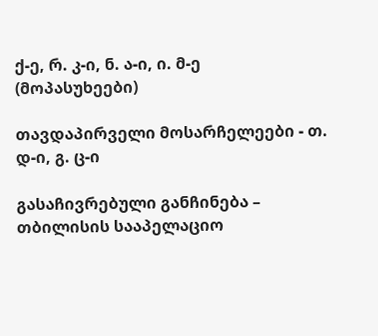ქ-ე, რ. კ-ი, ნ. ა-ი, ი. მ-ე (მოპასუხეები)

თავდაპირველი მოსარჩელეები - თ. დ-ი, გ. ც-ი

გასაჩივრებული განჩინება – თბილისის სააპელაციო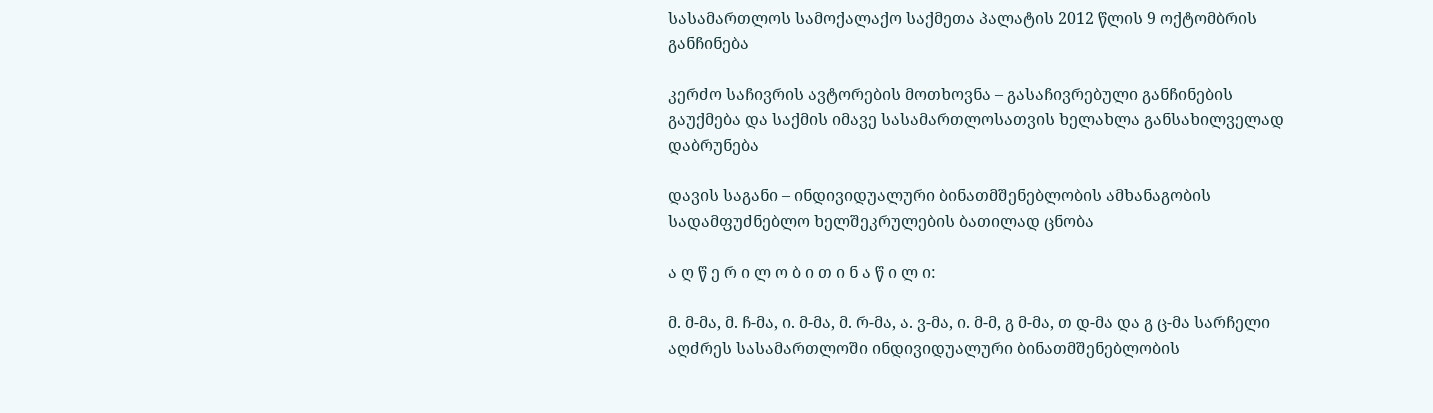სასამართლოს სამოქალაქო საქმეთა პალატის 2012 წლის 9 ოქტომბრის განჩინება

კერძო საჩივრის ავტორების მოთხოვნა – გასაჩივრებული განჩინების გაუქმება და საქმის იმავე სასამართლოსათვის ხელახლა განსახილველად დაბრუნება

დავის საგანი – ინდივიდუალური ბინათმშენებლობის ამხანაგობის სადამფუძნებლო ხელშეკრულების ბათილად ცნობა

ა ღ წ ე რ ი ლ ო ბ ი თ ი ნ ა წ ი ლ ი:

მ. მ-მა, მ. ჩ-მა, ი. მ-მა, მ. რ-მა, ა. ვ-მა, ი. მ-მ, გ მ-მა, თ დ-მა და გ ც-მა სარჩელი აღძრეს სასამართლოში ინდივიდუალური ბინათმშენებლობის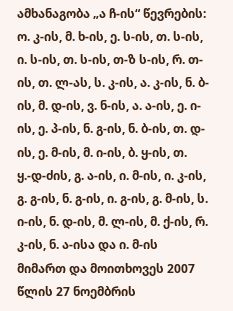ამხანაგობა „ა ჩ-ის“ წევრების: ო. კ-ის, მ. ხ-ის, ე. ს-ის, თ. ს-ის, ი. ს-ის, თ. ს-ის, თ-ზ ს-ის, რ. თ-ის, თ. ლ-ას, ს. კ-ის, ა. კ-ის, ნ. ბ-ის, მ. დ-ის, ვ. ნ-ის, ა. ა-ის, ე. ი-ის, ე. პ-ის, ნ. გ-ის, ნ. ბ-ის, თ. დ-ის, ე. მ-ის, მ. ი-ის, ბ. ყ-ის, თ. ყ.-დ-ძის, გ. ა-ის, ი. მ-ის, ი. კ-ის, გ. გ-ის, ნ. გ-ის, ი. გ-ის, გ. მ-ის, ს. ი-ის, ნ. დ-ის, მ. ლ-ის, მ. ქ-ის, რ. კ-ის, ნ. ა-ისა და ი. მ-ის მიმართ და მოითხოვეს 2007 წლის 27 ნოემბრის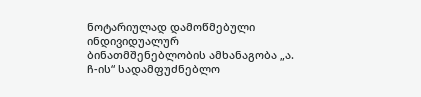ნოტარიულად დამოწმებული ინდივიდუალურ ბინათმშენებლობის ამხანაგობა „ა. ჩ-ის“ სადამფუძნებლო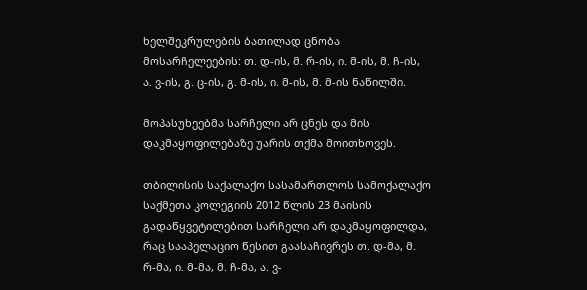ხელშეკრულების ბათილად ცნობა მოსარჩელეების: თ. დ-ის, მ. რ-ის, ი. მ-ის, მ. ჩ-ის, ა. ვ-ის, გ. ც-ის, გ. მ-ის, ი. მ-ის, მ. მ-ის ნაწილში.

მოპასუხეებმა სარჩელი არ ცნეს და მის დაკმაყოფილებაზე უარის თქმა მოითხოვეს.

თბილისის საქალაქო სასამართლოს სამოქალაქო საქმეთა კოლეგიის 2012 წლის 23 მაისის გადაწყვეტილებით სარჩელი არ დაკმაყოფილდა, რაც სააპელაციო წესით გაასაჩივრეს თ. დ-მა, მ. რ-მა, ი. მ-მა, მ. ჩ-მა, ა. ვ-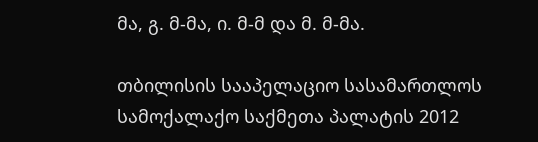მა, გ. მ-მა, ი. მ-მ და მ. მ-მა.

თბილისის სააპელაციო სასამართლოს სამოქალაქო საქმეთა პალატის 2012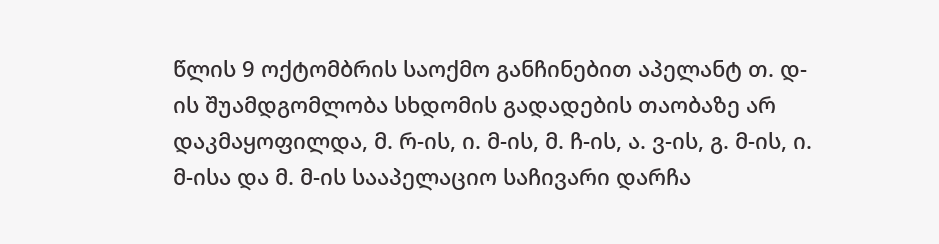წლის 9 ოქტომბრის საოქმო განჩინებით აპელანტ თ. დ-ის შუამდგომლობა სხდომის გადადების თაობაზე არ დაკმაყოფილდა, მ. რ-ის, ი. მ-ის, მ. ჩ-ის, ა. ვ-ის, გ. მ-ის, ი. მ-ისა და მ. მ-ის სააპელაციო საჩივარი დარჩა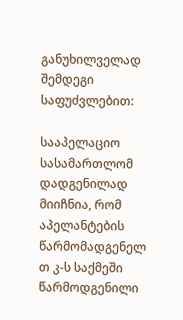განუხილველად შემდეგი საფუძვლებით:

სააპელაციო სასამართლომ დადგენილად მიიჩნია, რომ აპელანტების წარმომადგენელ თ კ-ს საქმეში წარმოდგენილი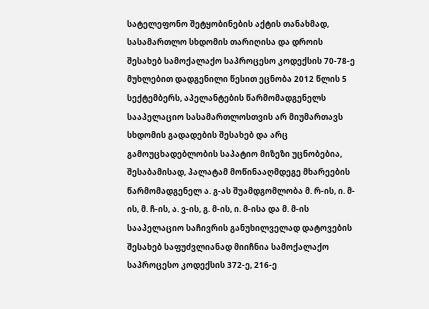სატელეფონო შეტყობინების აქტის თანახმად, სასამართლო სხდომის თარიღისა და დროის შესახებ სამოქალაქო საპროცესო კოდექსის 70-78-ე მუხლებით დადგენილი წესით ეცნობა 2012 წლის 5 სექტემბერს, აპელანტების წარმომადგენელს სააპელაციო სასამართლოსთვის არ მიუმართავს სხდომის გადადების შესახებ და არც გამოუცხადებლობის საპატიო მიზეზი უცნობებია, შესაბამისად, პალატამ მოწინააღმდეგე მხარეების წარმომადგენელ ა. გ-ას შუამდგომლობა მ. რ-ის, ი. მ-ის, მ. ჩ-ის, ა. ვ-ის, გ. მ-ის, ი. მ-ისა და მ. მ-ის სააპელაციო საჩივრის განუხილველად დატოვების შესახებ საფუძვლიანად მიიჩნია სამოქალაქო საპროცესო კოდექსის 372-ე, 216-ე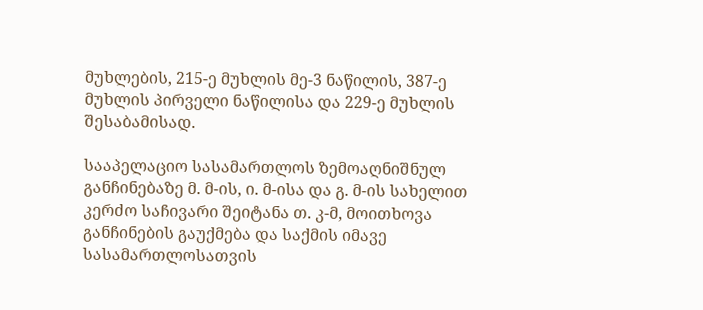მუხლების, 215-ე მუხლის მე-3 ნაწილის, 387-ე მუხლის პირველი ნაწილისა და 229-ე მუხლის შესაბამისად.

სააპელაციო სასამართლოს ზემოაღნიშნულ განჩინებაზე მ. მ-ის, ი. მ-ისა და გ. მ-ის სახელით კერძო საჩივარი შეიტანა თ. კ-მ, მოითხოვა განჩინების გაუქმება და საქმის იმავე სასამართლოსათვის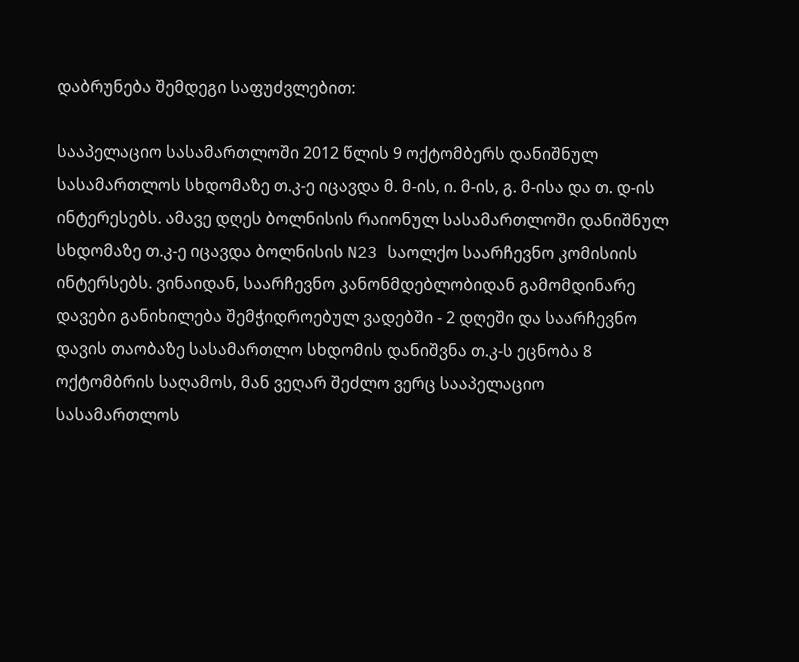დაბრუნება შემდეგი საფუძვლებით:

სააპელაციო სასამართლოში 2012 წლის 9 ოქტომბერს დანიშნულ სასამართლოს სხდომაზე თ.კ-ე იცავდა მ. მ-ის, ი. მ-ის, გ. მ-ისა და თ. დ-ის ინტერესებს. ამავე დღეს ბოლნისის რაიონულ სასამართლოში დანიშნულ სხდომაზე თ.კ-ე იცავდა ბოლნისის N23 საოლქო საარჩევნო კომისიის ინტერსებს. ვინაიდან, საარჩევნო კანონმდებლობიდან გამომდინარე დავები განიხილება შემჭიდროებულ ვადებში - 2 დღეში და საარჩევნო დავის თაობაზე სასამართლო სხდომის დანიშვნა თ.კ-ს ეცნობა 8 ოქტომბრის საღამოს, მან ვეღარ შეძლო ვერც სააპელაციო სასამართლოს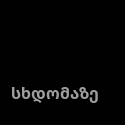სხდომაზე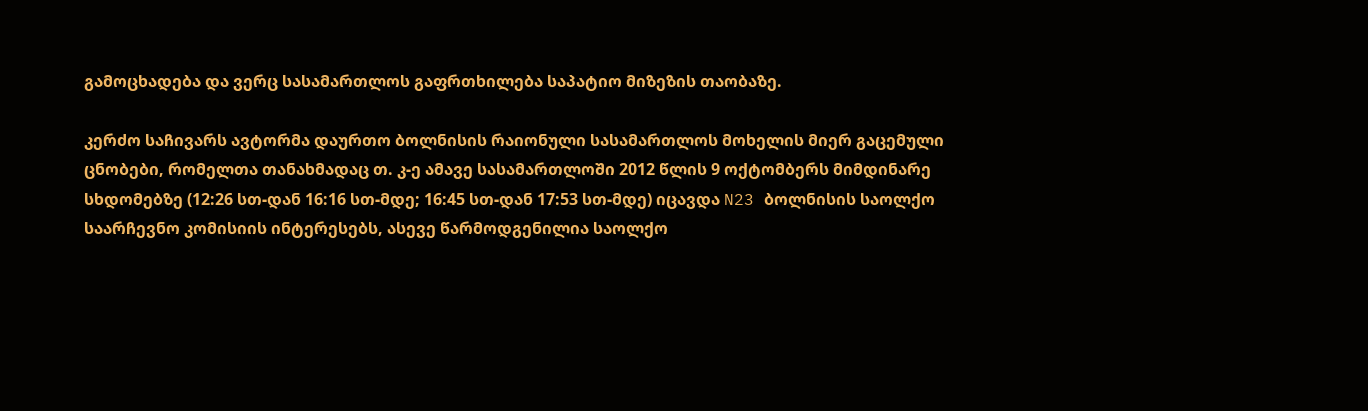გამოცხადება და ვერც სასამართლოს გაფრთხილება საპატიო მიზეზის თაობაზე.

კერძო საჩივარს ავტორმა დაურთო ბოლნისის რაიონული სასამართლოს მოხელის მიერ გაცემული ცნობები, რომელთა თანახმადაც თ. კ-ე ამავე სასამართლოში 2012 წლის 9 ოქტომბერს მიმდინარე სხდომებზე (12:26 სთ-დან 16:16 სთ-მდე; 16:45 სთ-დან 17:53 სთ-მდე) იცავდა N23 ბოლნისის საოლქო საარჩევნო კომისიის ინტერესებს, ასევე წარმოდგენილია საოლქო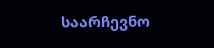საარჩევნო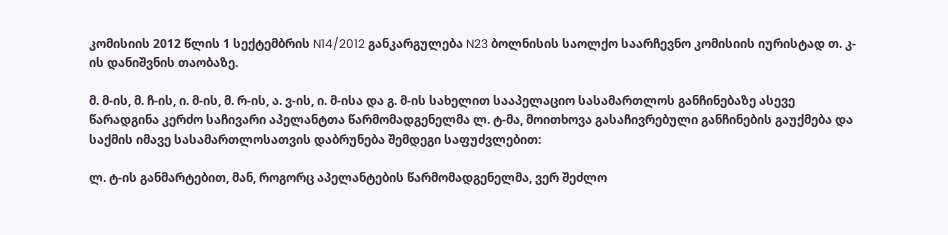კომისიის 2012 წლის 1 სექტემბრის N14/2012 განკარგულება N23 ბოლნისის საოლქო საარჩევნო კომისიის იურისტად თ. კ-ის დანიშვნის თაობაზე.

მ. მ-ის, მ. ჩ-ის, ი. მ-ის, მ. რ-ის, ა. ვ-ის, ი. მ-ისა და გ. მ-ის სახელით სააპელაციო სასამართლოს განჩინებაზე ასევე წარადგინა კერძო საჩივარი აპელანტთა წარმომადგენელმა ლ. ტ-მა, მოითხოვა გასაჩივრებული განჩინების გაუქმება და საქმის იმავე სასამართლოსათვის დაბრუნება შემდეგი საფუძვლებით:

ლ. ტ-ის განმარტებით, მან, როგორც აპელანტების წარმომადგენელმა, ვერ შეძლო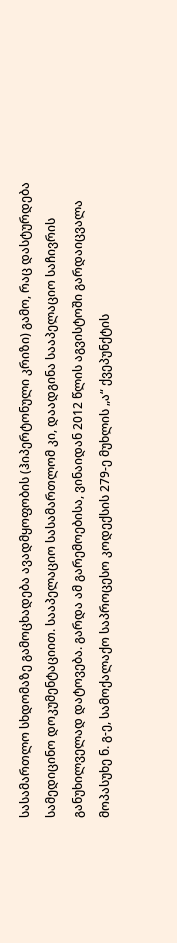სასამართლო სხდომაზე გამოცხადება ავადმყოფობის (ჰიპერტონული კრიზი) გამო, რაც დასტურდება სამედიცინო დოკუმენტაციით. სააპელაციო სასამართლომ კი, დაადგინა სააპელაციო საჩივრის განუხილველად დატოვება. გარდა ამ გარემოებისა, ვინაიდან 2012 წლის აგვისტოში გარდაიცვალა მოპასუხე ნ. გ-ე, სამოქალაქო საპროცესო კოდექსის 279-ე მუხლის „ა“ ქვეპუნქტის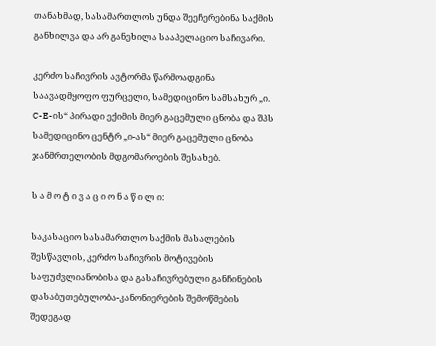თანახმად, სასამართლოს უნდა შეეჩერებინა საქმის განხილვა და არ განეხილა სააპელაციო საჩივარი.

კერძო საჩივრის ავტორმა წარმოადგინა საავადმყოფო ფურცელი, სამედიცინო სამსახურ „ი. C-E-ის“ პირადი ექიმის მიერ გაცემული ცნობა და შპს სამედიცინო ცენტრ „ი-ას“ მიერ გაცემული ცნობა ჯანმრთელობის მდგომაროების შესახებ.

ს ა მ ო ტ ი ვ ა ც ი ო ნ ა წ ი ლ ი:

საკასაციო სასამართლო საქმის მასალების შესწავლის, კერძო საჩივრის მოტივების საფუძვლიანობისა და გასაჩივრებული განჩინების დასაბუთებულობა-კანონიერების შემოწმების შედეგად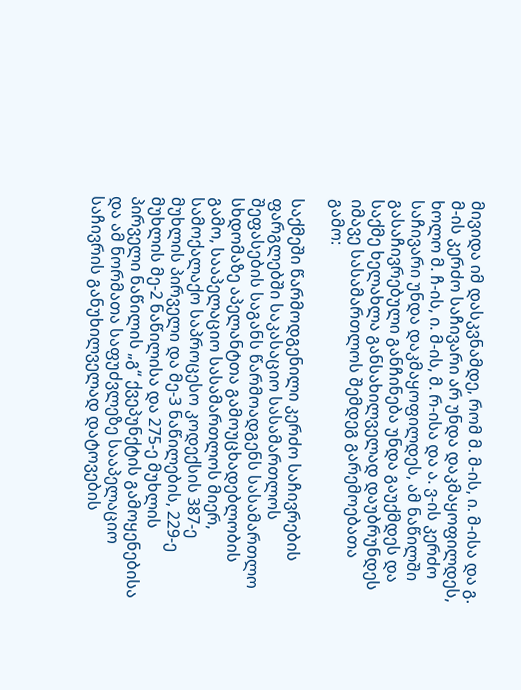მივიდა იმ დასკვნამდე, რომ მ. მ-ის, ი. მ-ისა და გ. მ-ის კერძო საჩივარი არ უნდა დაკმაყოფილდეს, ხოლო მ. ჩ-ის, ი. მ-ის, მ. რ-ისა და ა. ვ-ის კერძო საჩივარი უნდა დაკმაყოფილდეს, ამ ნაწილში გასაჩივრებული განჩინება უნდა გაუქმდეს და საქმე ხელახლა განსახილველად დაუბრუნდეს იმავე სასამართლოს შემდეგ გარემოებათა გამო:

საქმეში წარმოდგენილი კერძო საჩივრების ფარგლებში საკასაციო სასამართლოს შეფასების საგანს წარმოადგენს სასამართლო სხდომაზე აპელანტთა გამოუცხადებლობის გამო, სააპელაციო სასამართლოს მიერ, სამოქალაქო საპროცესო კოდექსის 387-ე მუხლის პირველი და მე-3 ნაწილების, 229-ე მუხლის მე-2 ნაწილისა და 275-ე მუხლის პირველი ნაწილის „გ“ ქვეპუნქტის გამოყენებისა და ამ ნორმათა საფუძვლეზე სააპელაციო საჩივრის განუხილველად დატოვების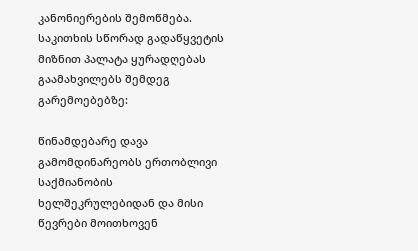კანონიერების შემოწმება. საკითხის სწორად გადაწყვეტის მიზნით პალატა ყურადღებას გაამახვილებს შემდეგ გარემოებებზე:

წინამდებარე დავა გამომდინარეობს ერთობლივი საქმიანობის ხელშეკრულებიდან და მისი წევრები მოითხოვენ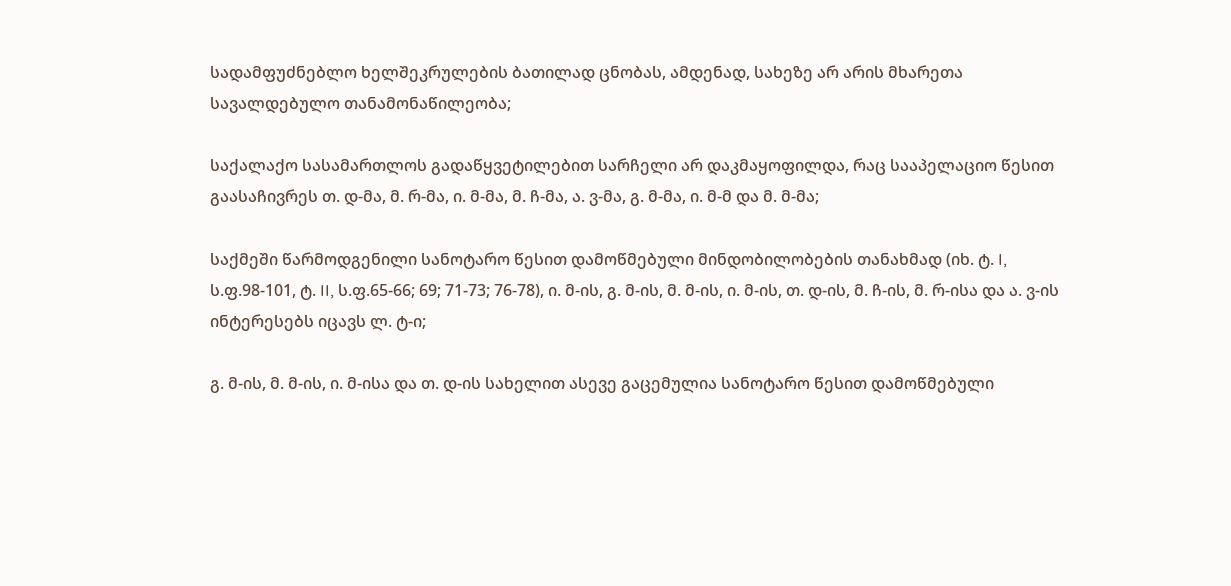სადამფუძნებლო ხელშეკრულების ბათილად ცნობას, ამდენად, სახეზე არ არის მხარეთა სავალდებულო თანამონაწილეობა;

საქალაქო სასამართლოს გადაწყვეტილებით სარჩელი არ დაკმაყოფილდა, რაც სააპელაციო წესით გაასაჩივრეს თ. დ-მა, მ. რ-მა, ი. მ-მა, მ. ჩ-მა, ა. ვ-მა, გ. მ-მა, ი. მ-მ და მ. მ-მა;

საქმეში წარმოდგენილი სანოტარო წესით დამოწმებული მინდობილობების თანახმად (იხ. ტ. I, ს.ფ.98-101, ტ. II, ს.ფ.65-66; 69; 71-73; 76-78), ი. მ-ის, გ. მ-ის, მ. მ-ის, ი. მ-ის, თ. დ-ის, მ. ჩ-ის, მ. რ-ისა და ა. ვ-ის ინტერესებს იცავს ლ. ტ-ი;

გ. მ-ის, მ. მ-ის, ი. მ-ისა და თ. დ-ის სახელით ასევე გაცემულია სანოტარო წესით დამოწმებული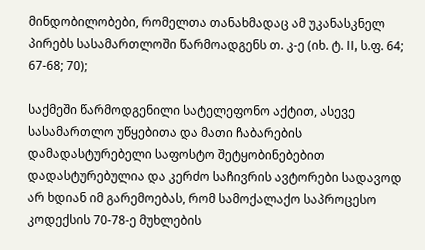მინდობილობები, რომელთა თანახმადაც ამ უკანასკნელ პირებს სასამართლოში წარმოადგენს თ. კ-ე (იხ. ტ. II, ს.ფ. 64; 67-68; 70);

საქმეში წარმოდგენილი სატელეფონო აქტით, ასევე სასამართლო უწყებითა და მათი ჩაბარების დამადასტურებელი საფოსტო შეტყობინებებით დადასტურებულია და კერძო საჩივრის ავტორები სადავოდ არ ხდიან იმ გარემოებას, რომ სამოქალაქო საპროცესო კოდექსის 70-78-ე მუხლების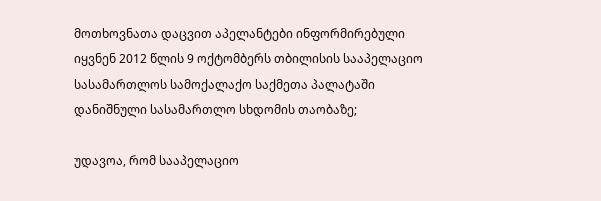მოთხოვნათა დაცვით აპელანტები ინფორმირებული იყვნენ 2012 წლის 9 ოქტომბერს თბილისის სააპელაციო სასამართლოს სამოქალაქო საქმეთა პალატაში დანიშნული სასამართლო სხდომის თაობაზე;

უდავოა, რომ სააპელაციო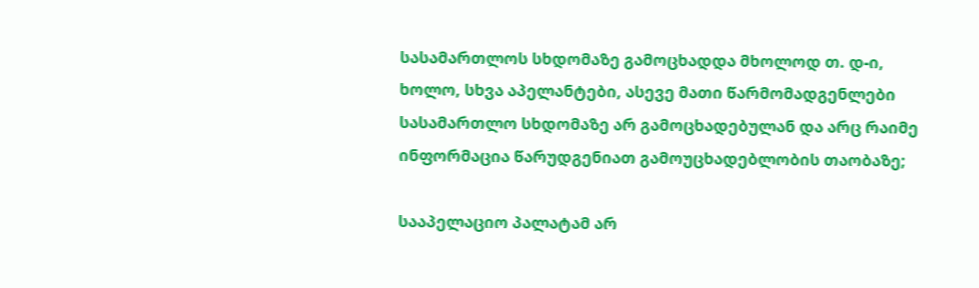სასამართლოს სხდომაზე გამოცხადდა მხოლოდ თ. დ-ი, ხოლო, სხვა აპელანტები, ასევე მათი წარმომადგენლები სასამართლო სხდომაზე არ გამოცხადებულან და არც რაიმე ინფორმაცია წარუდგენიათ გამოუცხადებლობის თაობაზე;

სააპელაციო პალატამ არ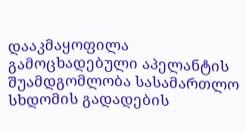დააკმაყოფილა გამოცხადებული აპელანტის შუამდგომლობა სასამართლო სხდომის გადადების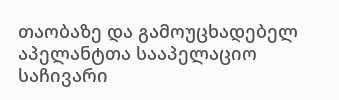თაობაზე და გამოუცხადებელ აპელანტთა სააპელაციო საჩივარი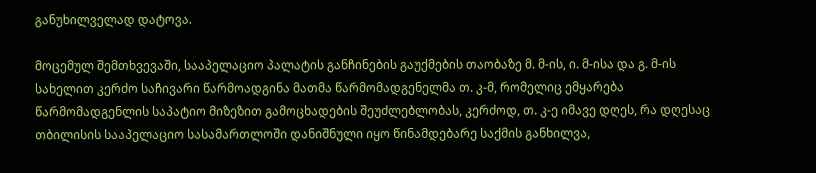განუხილველად დატოვა.

მოცემულ შემთხვევაში, სააპელაციო პალატის განჩინების გაუქმების თაობაზე მ. მ-ის, ი. მ-ისა და გ. მ-ის სახელით კერძო საჩივარი წარმოადგინა მათმა წარმომადგენელმა თ. კ-მ, რომელიც ემყარება წარმომადგენლის საპატიო მიზეზით გამოცხადების შეუძლებლობას, კერძოდ, თ. კ-ე იმავე დღეს, რა დღესაც თბილისის სააპელაციო სასამართლოში დანიშნული იყო წინამდებარე საქმის განხილვა,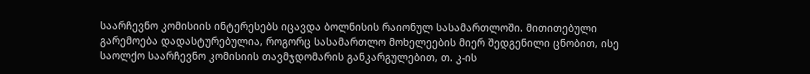საარჩევნო კომისიის ინტერესებს იცავდა ბოლნისის რაიონულ სასამართლოში. მითითებული გარემოება დადასტურებულია, როგორც სასამართლო მოხელეების მიერ შედგენილი ცნობით, ისე საოლქო საარჩევნო კომისიის თავმჯდომარის განკარგულებით, თ. კ-ის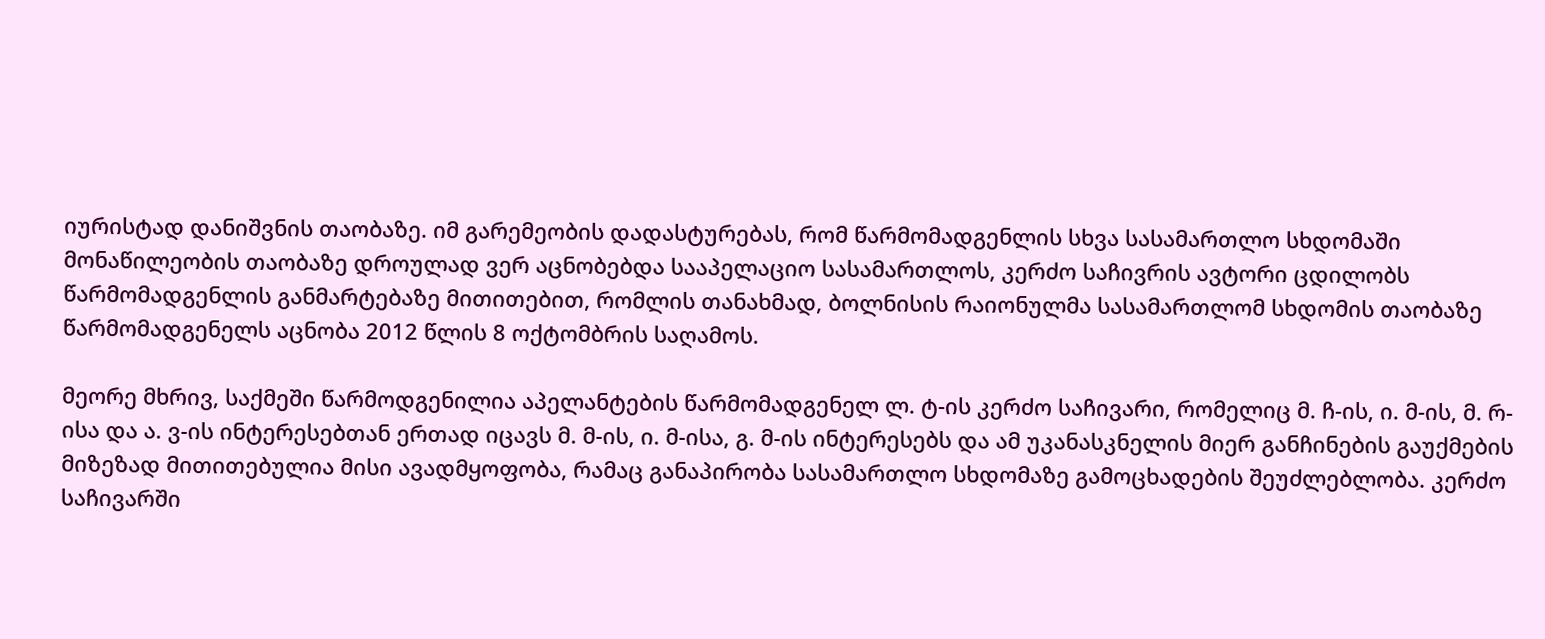იურისტად დანიშვნის თაობაზე. იმ გარემეობის დადასტურებას, რომ წარმომადგენლის სხვა სასამართლო სხდომაში მონაწილეობის თაობაზე დროულად ვერ აცნობებდა სააპელაციო სასამართლოს, კერძო საჩივრის ავტორი ცდილობს წარმომადგენლის განმარტებაზე მითითებით, რომლის თანახმად, ბოლნისის რაიონულმა სასამართლომ სხდომის თაობაზე წარმომადგენელს აცნობა 2012 წლის 8 ოქტომბრის საღამოს.

მეორე მხრივ, საქმეში წარმოდგენილია აპელანტების წარმომადგენელ ლ. ტ-ის კერძო საჩივარი, რომელიც მ. ჩ-ის, ი. მ-ის, მ. რ-ისა და ა. ვ-ის ინტერესებთან ერთად იცავს მ. მ-ის, ი. მ-ისა, გ. მ-ის ინტერესებს და ამ უკანასკნელის მიერ განჩინების გაუქმების მიზეზად მითითებულია მისი ავადმყოფობა, რამაც განაპირობა სასამართლო სხდომაზე გამოცხადების შეუძლებლობა. კერძო საჩივარში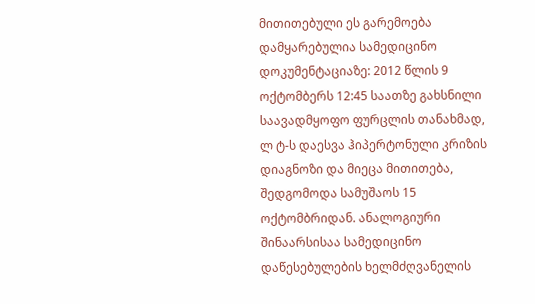მითითებული ეს გარემოება დამყარებულია სამედიცინო დოკუმენტაციაზე: 2012 წლის 9 ოქტომბერს 12:45 საათზე გახსნილი საავადმყოფო ფურცლის თანახმად, ლ ტ-ს დაესვა ჰიპერტონული კრიზის დიაგნოზი და მიეცა მითითება, შედგომოდა სამუშაოს 15 ოქტომბრიდან. ანალოგიური შინაარსისაა სამედიცინო დაწესებულების ხელმძღვანელის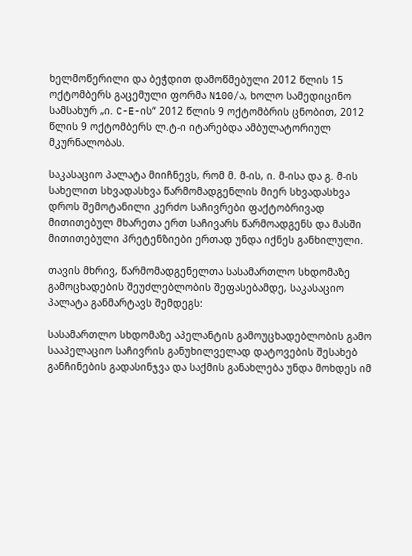ხელმოწერილი და ბეჭდით დამოწმებული 2012 წლის 15 ოქტომბერს გაცემული ფორმა N100/ა, ხოლო სამედიცინო სამსახურ „ი. C-E-ის“ 2012 წლის 9 ოქტომბრის ცნობით, 2012 წლის 9 ოქტომბერს ლ.ტ-ი იტარებდა ამბულატორიულ მკურნალობას.

საკასაციო პალატა მიიჩნევს, რომ მ. მ-ის, ი. მ-ისა და გ. მ-ის სახელით სხვადასხვა წარმომადგენლის მიერ სხვადასხვა დროს შემოტანილი კერძო საჩივრები ფაქტობრივად მითითებულ მხარეთა ერთ საჩივარს წარმოადგენს და მასში მითითებული პრეტენზიები ერთად უნდა იქნეს განხილული.

თავის მხრივ, წარმომადგენელთა სასამართლო სხდომაზე გამოცხადების შეუძლებლობის შეფასებამდე, საკასაციო პალატა განმარტავს შემდეგს:

სასამართლო სხდომაზე აპელანტის გამოუცხადებლობის გამო სააპელაციო საჩივრის განუხილველად დატოვების შესახებ განჩინების გადასინჯვა და საქმის განახლება უნდა მოხდეს იმ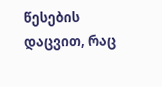წესების დაცვით, რაც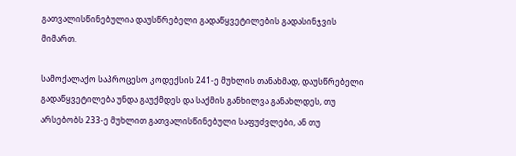გათვალისწინებულია დაუსწრებელი გადაწყვეტილების გადასინჯვის მიმართ.

სამოქალაქო საპროცესო კოდექსის 241-ე მუხლის თანახმად, დაუსწრებელი გადაწყვეტილება უნდა გაუქმდეს და საქმის განხილვა განახლდეს, თუ არსებობს 233-ე მუხლით გათვალისწინებული საფუძვლები, ან თუ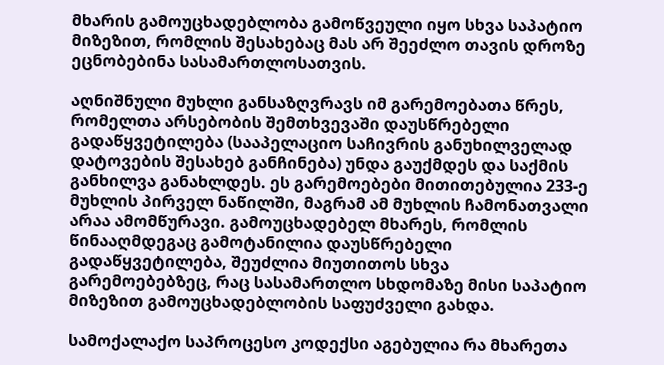მხარის გამოუცხადებლობა გამოწვეული იყო სხვა საპატიო მიზეზით, რომლის შესახებაც მას არ შეეძლო თავის დროზე ეცნობებინა სასამართლოსათვის.

აღნიშნული მუხლი განსაზღვრავს იმ გარემოებათა წრეს, რომელთა არსებობის შემთხვევაში დაუსწრებელი გადაწყვეტილება (სააპელაციო საჩივრის განუხილველად დატოვების შესახებ განჩინება) უნდა გაუქმდეს და საქმის განხილვა განახლდეს. ეს გარემოებები მითითებულია 233-ე მუხლის პირველ ნაწილში, მაგრამ ამ მუხლის ჩამონათვალი არაა ამომწურავი. გამოუცხადებელ მხარეს, რომლის წინააღმდეგაც გამოტანილია დაუსწრებელი გადაწყვეტილება, შეუძლია მიუთითოს სხვა გარემოებებზეც, რაც სასამართლო სხდომაზე მისი საპატიო მიზეზით გამოუცხადებლობის საფუძველი გახდა.

სამოქალაქო საპროცესო კოდექსი აგებულია რა მხარეთა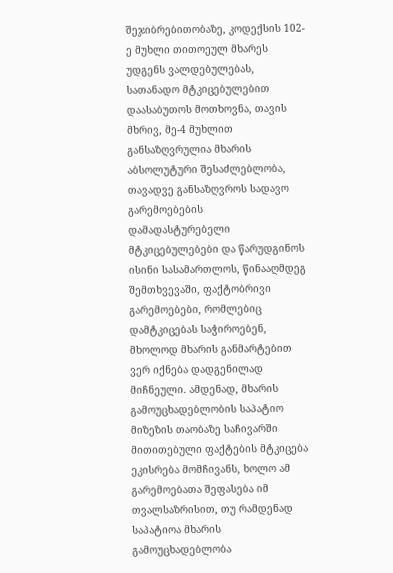შეჯიბრებითობაზე, კოდექსის 102-ე მუხლი თითოეულ მხარეს უდგენს ვალდებულებას, სათანადო მტკიცებულებით დაასაბუთოს მოთხოვნა, თავის მხრივ, მე-4 მუხლით განსაზღვრულია მხარის აბსოლუტური შესაძლებლობა, თავადვე განსაზღვროს სადავო გარემოებების დამადასტურებელი მტკიცებულებები და წარუდგინოს ისინი სასამართლოს, წინააღმდეგ შემთხვევაში, ფაქტობრივი გარემოებები, რომლებიც დამტკიცებას საჭიროებენ, მხოლოდ მხარის განმარტებით ვერ იქნება დადგენილად მიჩნეული. ამდენად, მხარის გამოუცხადებლობის საპატიო მიზეზის თაობაზე საჩივარში მითითებული ფაქტების მტკიცება ეკისრება მომჩივანს, ხოლო ამ გარემოებათა შეფასება იმ თვალსაზრისით, თუ რამდენად საპატიოა მხარის გამოუცხადებლობა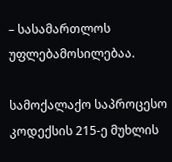– სასამართლოს უფლებამოსილებაა.

სამოქალაქო საპროცესო კოდექსის 215-ე მუხლის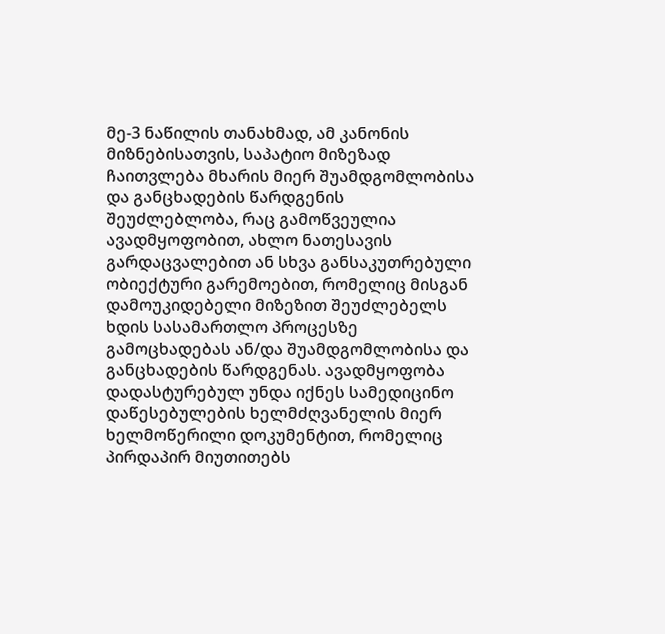მე-3 ნაწილის თანახმად, ამ კანონის მიზნებისათვის, საპატიო მიზეზად ჩაითვლება მხარის მიერ შუამდგომლობისა და განცხადების წარდგენის შეუძლებლობა, რაც გამოწვეულია ავადმყოფობით, ახლო ნათესავის გარდაცვალებით ან სხვა განსაკუთრებული ობიექტური გარემოებით, რომელიც მისგან დამოუკიდებელი მიზეზით შეუძლებელს ხდის სასამართლო პროცესზე გამოცხადებას ან/და შუამდგომლობისა და განცხადების წარდგენას. ავადმყოფობა დადასტურებულ უნდა იქნეს სამედიცინო დაწესებულების ხელმძღვანელის მიერ ხელმოწერილი დოკუმენტით, რომელიც პირდაპირ მიუთითებს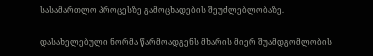სასამართლო პროცესზე გამოცხადების შეუძლებლობაზე.

დასახელებული ნორმა წარმოადგენს მხარის მიერ შუამდგომლობის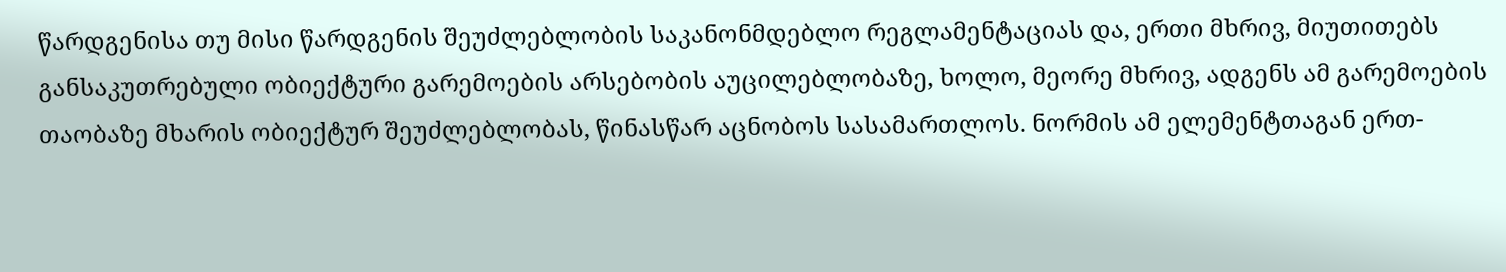წარდგენისა თუ მისი წარდგენის შეუძლებლობის საკანონმდებლო რეგლამენტაციას და, ერთი მხრივ, მიუთითებს განსაკუთრებული ობიექტური გარემოების არსებობის აუცილებლობაზე, ხოლო, მეორე მხრივ, ადგენს ამ გარემოების თაობაზე მხარის ობიექტურ შეუძლებლობას, წინასწარ აცნობოს სასამართლოს. ნორმის ამ ელემენტთაგან ერთ-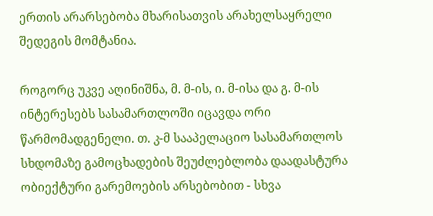ერთის არარსებობა მხარისათვის არახელსაყრელი შედეგის მომტანია.

როგორც უკვე აღინიშნა, მ. მ-ის, ი. მ-ისა და გ. მ-ის ინტერესებს სასამართლოში იცავდა ორი წარმომადგენელი. თ. კ-მ სააპელაციო სასამართლოს სხდომაზე გამოცხადების შეუძლებლობა დაადასტურა ობიექტური გარემოების არსებობით - სხვა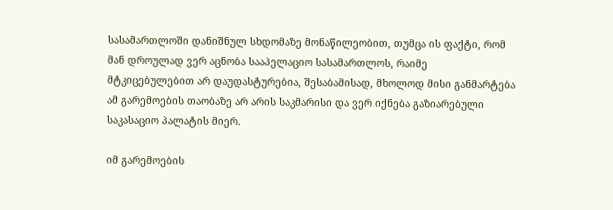სასამართლოში დანიშნულ სხდომაზე მონაწილეობით, თუმცა ის ფაქტი, რომ მან დროულად ვერ აცნობა სააპელაციო სასამართლოს, რაიმე მტკიცებულებით არ დაუდასტურებია, შესაბამისად, მხოლოდ მისი განმარტება ამ გარემოების თაობაზე არ არის საკმარისი და ვერ იქნება გაზიარებული საკასაციო პალატის მიერ.

იმ გარემოების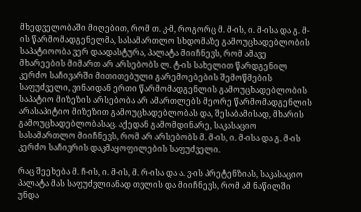მხედველობაში მიღებით, რომ თ. კ-მ, როგორც მ. მ-ის, ი. მ-ისა და გ. მ-ის წარმომადგენელმა, სასამართლო სხდომაზე გამოუცხადებლობის საპატიოობა ვერ დაადასტურა, პალატა მიიჩნევს, რომ ამავე მხარეების მიმართ არ არსებობს ლ. ტ-ის სახელით წარდგენილ კერძო საჩივარში მითითებული გარემოებების შემოწმების საფუძველი, ვინაიდან ერთი წარმომადგენლის გამოუცხადებლობის საპატიო მიზეზის არსებობა არ ამართლებს მეორე წარმომადგენლის არასაპიტიო მიზეზით გამოუცხადებლობას და, შესაბამისად, მხარის გამოუცხადებლობასაც. აქედან გამომდინარე, საკასაციო სასამართლო მიიჩნევს, რომ არ არსებობს მ. მ-ის, ი. მ-ისა და გ. მ-ის კერძო საჩივრის დაკმაყოფილების საფუძველი.

რაც შეეხება მ. ჩ-ის, ი. მ-ის, მ. რ-ისა და ა. ვ-ის პრეტენზიას, საკასაციო პალატა მას საფუძვლიანად თვლის და მიიჩნევს, რომ ამ ნაწილში უნდა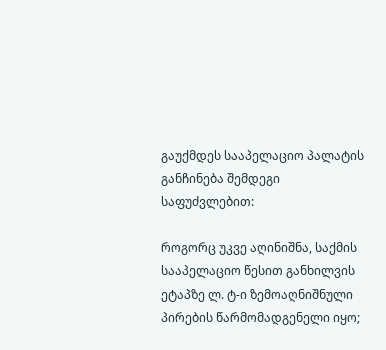გაუქმდეს სააპელაციო პალატის განჩინება შემდეგი საფუძვლებით:

როგორც უკვე აღინიშნა, საქმის სააპელაციო წესით განხილვის ეტაპზე ლ. ტ-ი ზემოაღნიშნული პირების წარმომადგენელი იყო;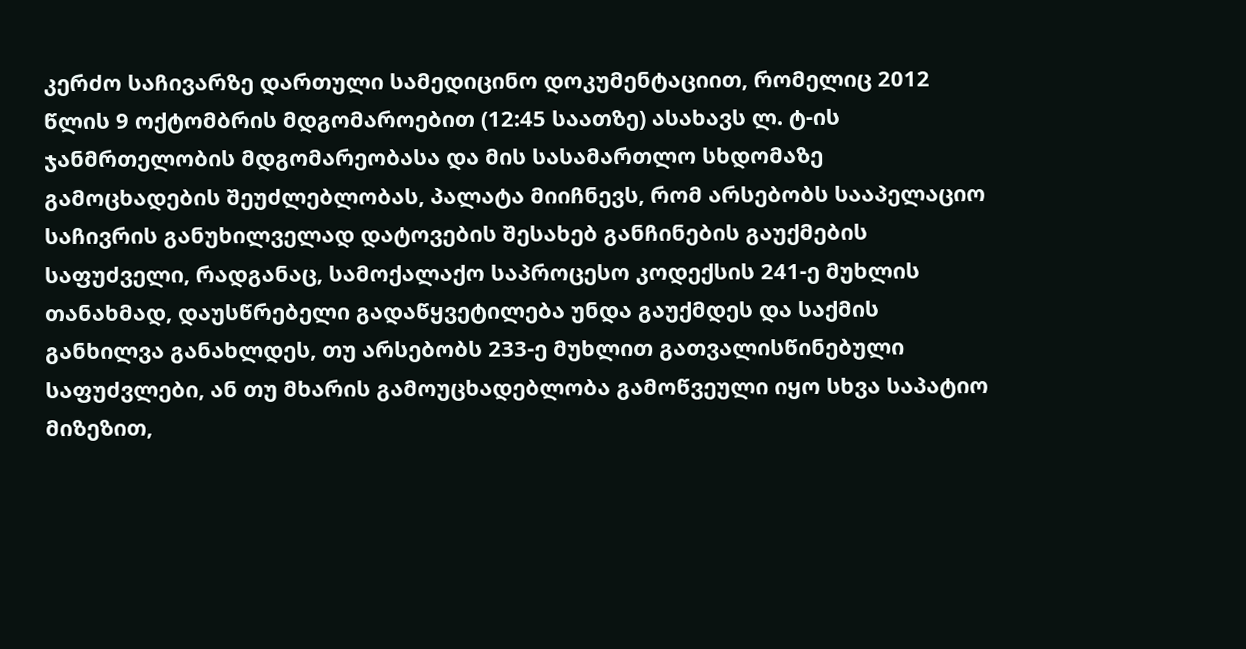კერძო საჩივარზე დართული სამედიცინო დოკუმენტაციით, რომელიც 2012 წლის 9 ოქტომბრის მდგომაროებით (12:45 საათზე) ასახავს ლ. ტ-ის ჯანმრთელობის მდგომარეობასა და მის სასამართლო სხდომაზე გამოცხადების შეუძლებლობას, პალატა მიიჩნევს, რომ არსებობს სააპელაციო საჩივრის განუხილველად დატოვების შესახებ განჩინების გაუქმების საფუძველი, რადგანაც, სამოქალაქო საპროცესო კოდექსის 241-ე მუხლის თანახმად, დაუსწრებელი გადაწყვეტილება უნდა გაუქმდეს და საქმის განხილვა განახლდეს, თუ არსებობს 233-ე მუხლით გათვალისწინებული საფუძვლები, ან თუ მხარის გამოუცხადებლობა გამოწვეული იყო სხვა საპატიო მიზეზით,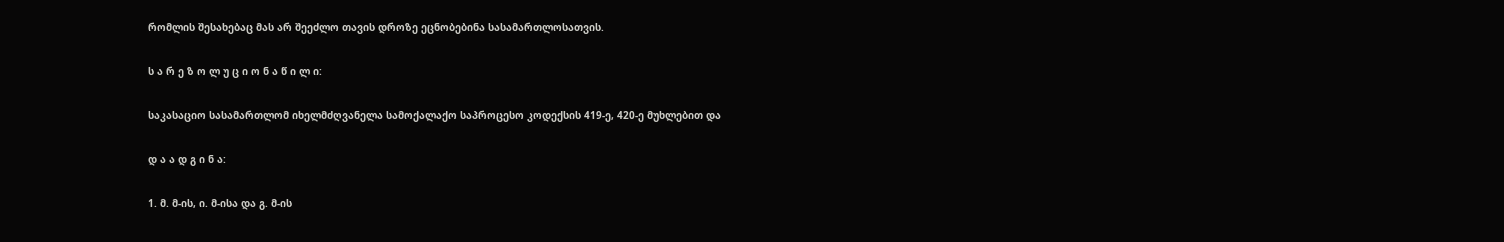რომლის შესახებაც მას არ შეეძლო თავის დროზე ეცნობებინა სასამართლოსათვის.

ს ა რ ე ზ ო ლ უ ც ი ო ნ ა წ ი ლ ი:

საკასაციო სასამართლომ იხელმძღვანელა სამოქალაქო საპროცესო კოდექსის 419-ე, 420-ე მუხლებით და

დ ა ა დ გ ი ნ ა:

1. მ. მ-ის, ი. მ-ისა და გ. მ-ის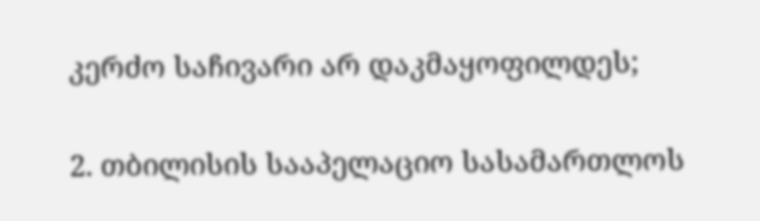კერძო საჩივარი არ დაკმაყოფილდეს;

2. თბილისის სააპელაციო სასამართლოს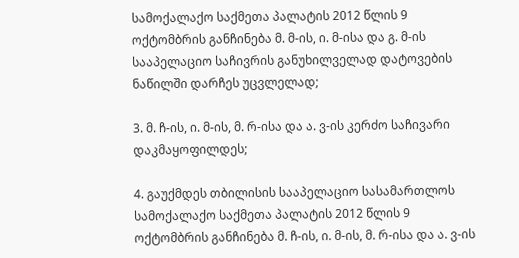სამოქალაქო საქმეთა პალატის 2012 წლის 9 ოქტომბრის განჩინება მ. მ-ის, ი. მ-ისა და გ. მ-ის სააპელაციო საჩივრის განუხილველად დატოვების ნაწილში დარჩეს უცვლელად;

3. მ. ჩ-ის, ი. მ-ის, მ. რ-ისა და ა. ვ-ის კერძო საჩივარი დაკმაყოფილდეს;

4. გაუქმდეს თბილისის სააპელაციო სასამართლოს სამოქალაქო საქმეთა პალატის 2012 წლის 9 ოქტომბრის განჩინება მ. ჩ-ის, ი. მ-ის, მ. რ-ისა და ა. ვ-ის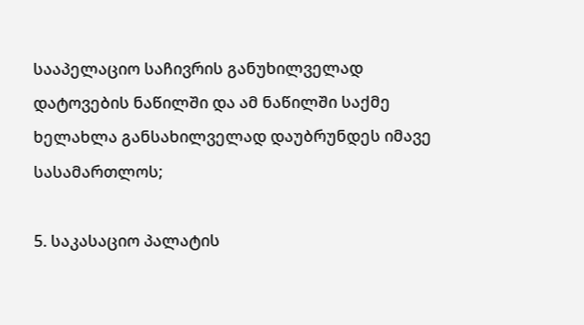სააპელაციო საჩივრის განუხილველად დატოვების ნაწილში და ამ ნაწილში საქმე ხელახლა განსახილველად დაუბრუნდეს იმავე სასამართლოს;

5. საკასაციო პალატის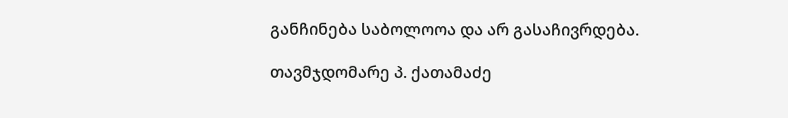განჩინება საბოლოოა და არ გასაჩივრდება.

თავმჯდომარე პ. ქათამაძე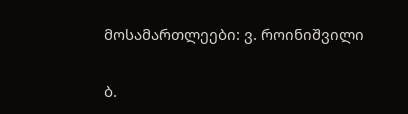მოსამართლეები: ვ. როინიშვილი

ბ.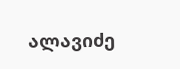ალავიძე